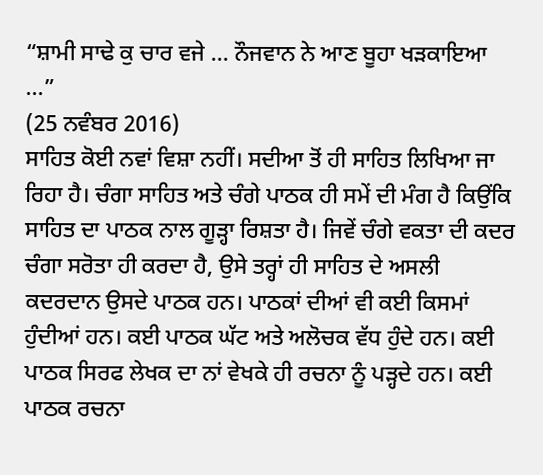“ਸ਼ਾਮੀ ਸਾਢੇ ਕੁ ਚਾਰ ਵਜੇ ... ਨੌਜਵਾਨ ਨੇ ਆਣ ਬੂਹਾ ਖੜਕਾਇਆ ...”
(25 ਨਵੰਬਰ 2016)
ਸਾਹਿਤ ਕੋਈ ਨਵਾਂ ਵਿਸ਼ਾ ਨਹੀਂ। ਸਦੀਆ ਤੋਂ ਹੀ ਸਾਹਿਤ ਲਿਖਿਆ ਜਾ ਰਿਹਾ ਹੈ। ਚੰਗਾ ਸਾਹਿਤ ਅਤੇ ਚੰਗੇ ਪਾਠਕ ਹੀ ਸਮੇਂ ਦੀ ਮੰਗ ਹੈ ਕਿਉਂਕਿ ਸਾਹਿਤ ਦਾ ਪਾਠਕ ਨਾਲ ਗੂੜ੍ਹਾ ਰਿਸ਼ਤਾ ਹੈ। ਜਿਵੇਂ ਚੰਗੇ ਵਕਤਾ ਦੀ ਕਦਰ ਚੰਗਾ ਸਰੋਤਾ ਹੀ ਕਰਦਾ ਹੈ, ਉਸੇ ਤਰ੍ਹਾਂ ਹੀ ਸਾਹਿਤ ਦੇ ਅਸਲੀ ਕਦਰਦਾਨ ਉਸਦੇ ਪਾਠਕ ਹਨ। ਪਾਠਕਾਂ ਦੀਆਂ ਵੀ ਕਈ ਕਿਸਮਾਂ ਹੁੰਦੀਆਂ ਹਨ। ਕਈ ਪਾਠਕ ਘੱਟ ਅਤੇ ਅਲੋਚਕ ਵੱਧ ਹੁੰਦੇ ਹਨ। ਕਈ ਪਾਠਕ ਸਿਰਫ ਲੇਖਕ ਦਾ ਨਾਂ ਵੇਖਕੇ ਹੀ ਰਚਨਾ ਨੂੰ ਪੜ੍ਹਦੇ ਹਨ। ਕਈ ਪਾਠਕ ਰਚਨਾ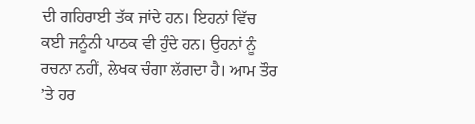ਦੀ ਗਹਿਰਾਈ ਤੱਕ ਜਾਂਦੇ ਹਨ। ਇਹਨਾਂ ਵਿੱਚ ਕਈ ਜਨੂੰਨੀ ਪਾਠਕ ਵੀ ਹੁੰਦੇ ਹਨ। ਉਹਨਾਂ ਨੂੰ ਰਚਨਾ ਨਹੀਂ, ਲੇਖਕ ਚੰਗਾ ਲੱਗਦਾ ਹੈ। ਆਮ ਤੌਰ ’ਤੇ ਹਰ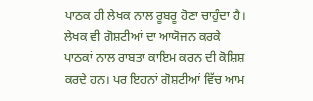ਪਾਠਕ ਹੀ ਲੇਖਕ ਨਾਲ ਰੂਬਰੂ ਹੋਣਾ ਚਾਹੁੰਦਾ ਹੈ। ਲੇਖਕ ਵੀ ਗੋਸ਼ਟੀਆਂ ਦਾ ਆਯੋਜਨ ਕਰਕੇ ਪਾਠਕਾਂ ਨਾਲ ਰਾਬਤਾ ਕਾਇਮ ਕਰਨ ਦੀ ਕੋਸ਼ਿਸ਼ ਕਰਦੇ ਹਨ। ਪਰ ਇਹਨਾਂ ਗੋਸ਼ਟੀਆਂ ਵਿੱਚ ਆਮ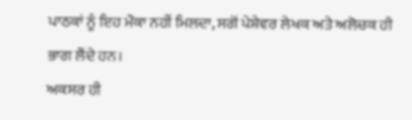ਪਾਠਕਾਂ ਨੂੰ ਇਹ ਮੌਕਾ ਨਹੀਂ ਮਿਲਦਾ, ਸਗੋਂ ਪੇਸ਼ੇਵਰ ਲੇਖਕ ਅਤੇ ਅਲੋਚਕ ਹੀ ਭਾਗ ਲੈਂਦੇ ਹਨ।
ਅਕਸਰ ਹੀ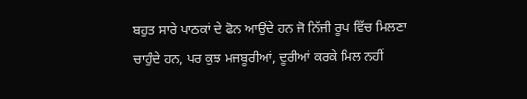ਬਹੁਤ ਸਾਰੇ ਪਾਠਕਾਂ ਦੇ ਫੋਨ ਆਉਂਦੇ ਹਨ ਜੋ ਨਿੱਜੀ ਰੂਪ ਵਿੱਚ ਮਿਲਣਾ ਚਾਹੁੰਦੇ ਹਨ, ਪਰ ਕੁਝ ਮਜਬੂਰੀਆਂ, ਦੂਰੀਆਂ ਕਰਕੇ ਮਿਲ ਨਹੀਂ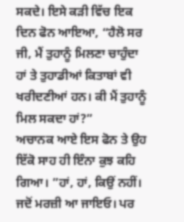ਸਕਦੇ। ਇਸੇ ਕੜੀ ਵਿੱਚ ਇਕ ਦਿਨ ਫੋਨ ਆਇਆ, “ਹੈਲੋ ਸਰ ਜੀ, ਮੈਂ ਤੁਹਾਨੂੰ ਮਿਲਣਾ ਚਾਹੁੰਦਾ ਹਾਂ ਤੇ ਤੁਹਾਡੀਆਂ ਕਿਤਾਬਾਂ ਵੀ ਖਰੀਦਣੀਆਂ ਹਨ। ਕੀ ਮੈਂ ਤੁਹਾਨੂੰ ਮਿਲ ਸਕਦਾ ਹਾਂ?”
ਅਚਾਨਕ ਆਏ ਇਸ ਫੋਨ ਤੇ ਉਹ ਇੱਕੋ ਸਾਹ ਹੀ ਇੰਨਾ ਕੁਝ ਕਹਿ ਗਿਆ। ”ਹਾਂ, ਹਾਂ, ਕਿਉਂ ਨਹੀਂ। ਜਦੋਂ ਮਰਜ਼ੀ ਆ ਜਾਇਓ। ਪਰ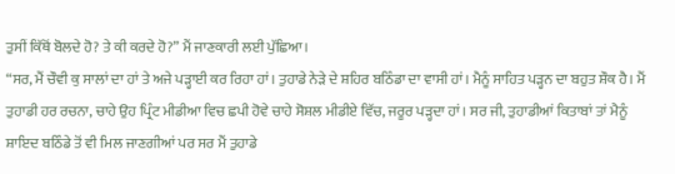ਤੁਸੀਂ ਕਿੱਥੋਂ ਬੋਲਦੇ ਹੋ? ਤੇ ਕੀ ਕਰਦੇ ਹੋ?” ਮੈਂ ਜਾਣਕਾਰੀ ਲਈ ਪੁੱਛਿਆ।
“ਸਰ, ਮੈਂ ਚੌਵੀ ਕੁ ਸਾਲਾਂ ਦਾ ਹਾਂ ਤੇ ਅਜੇ ਪੜ੍ਹਾਈ ਕਰ ਰਿਹਾ ਹਾਂ। ਤੁਹਾਡੇ ਨੇੜੇ ਦੇ ਸ਼ਹਿਰ ਬਠਿੰਡਾ ਦਾ ਵਾਸੀ ਹਾਂ। ਮੈਨੂੰ ਸਾਹਿਤ ਪੜ੍ਹਨ ਦਾ ਬਹੁਤ ਸ਼ੌਕ ਹੈ। ਮੈਂ ਤੁਹਾਡੀ ਹਰ ਰਚਨਾ, ਚਾਹੇ ਉਹ ਪ੍ਰਿੰਟ ਮੀਡੀਆ ਵਿਚ ਛਪੀ ਹੋਵੇ ਚਾਹੇ ਸੋਸ਼ਲ ਮੀਡੀਏ ਵਿੱਚ, ਜਰੂਰ ਪੜ੍ਹਦਾ ਹਾਂ। ਸਰ ਜੀ, ਤੁਹਾਡੀਆਂ ਕਿਤਾਬਾਂ ਤਾਂ ਮੈਨੂੰ ਸ਼ਾਇਦ ਬਠਿੰਡੇ ਤੋਂ ਵੀ ਮਿਲ ਜਾਣਗੀਆਂ ਪਰ ਸਰ ਮੈਂ ਤੁਹਾਡੇ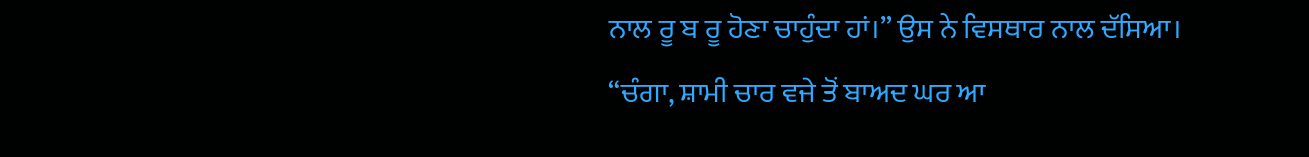ਨਾਲ ਰੂ ਬ ਰੂ ਹੋਣਾ ਚਾਹੁੰਦਾ ਹਾਂ।” ਉਸ ਨੇ ਵਿਸਥਾਰ ਨਾਲ ਦੱਸਿਆ।
“ਚੰਗਾ, ਸ਼ਾਮੀ ਚਾਰ ਵਜੇ ਤੋਂ ਬਾਅਦ ਘਰ ਆ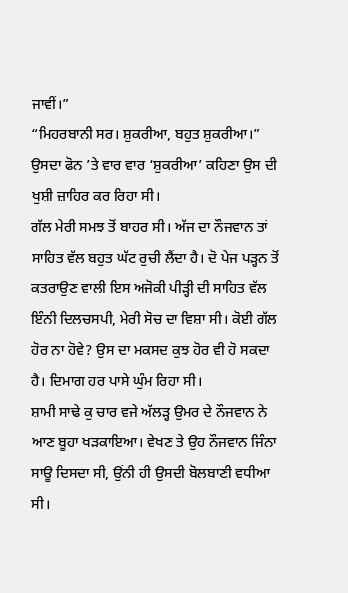ਜਾਵੀਂ।”
“ਮਿਹਰਬਾਨੀ ਸਰ। ਸ਼ੁਕਰੀਆ, ਬਹੁਤ ਸ਼ੁਕਰੀਆ।” ਉਸਦਾ ਫੋਨ ’ਤੇ ਵਾਰ ਵਾਰ ‘ਸ਼ੁਕਰੀਆ’ ਕਹਿਣਾ ਉਸ ਦੀ ਖੁਸ਼ੀ ਜ਼ਾਹਿਰ ਕਰ ਰਿਹਾ ਸੀ।
ਗੱਲ ਮੇਰੀ ਸਮਝ ਤੋਂ ਬਾਹਰ ਸੀ। ਅੱਜ ਦਾ ਨੌਜਵਾਨ ਤਾਂ ਸਾਹਿਤ ਵੱਲ ਬਹੁਤ ਘੱਟ ਰੁਚੀ ਲੈਂਦਾ ਹੈ। ਦੋ ਪੇਜ ਪੜ੍ਹਨ ਤੋਂ ਕਤਰਾਉਣ ਵਾਲੀ ਇਸ ਅਜੋਕੀ ਪੀੜ੍ਹੀ ਦੀ ਸਾਹਿਤ ਵੱਲ ਇੰਨੀ ਦਿਲਚਸਪੀ, ਮੇਰੀ ਸੋਚ ਦਾ ਵਿਸ਼ਾ ਸੀ। ਕੋਈ ਗੱਲ ਹੋਰ ਨਾ ਹੋਵੇ? ਉਸ ਦਾ ਮਕਸਦ ਕੁਝ ਹੋਰ ਵੀ ਹੋ ਸਕਦਾ ਹੈ। ਦਿਮਾਗ ਹਰ ਪਾਸੇ ਘੁੰਮ ਰਿਹਾ ਸੀ।
ਸ਼ਾਮੀ ਸਾਢੇ ਕੁ ਚਾਰ ਵਜੇ ਅੱਲੜ੍ਹ ਉਮਰ ਦੇ ਨੌਜਵਾਨ ਨੇ ਆਣ ਬੂਹਾ ਖੜਕਾਇਆ। ਵੇਖਣ ਤੇ ਉਹ ਨੌਜਵਾਨ ਜਿੰਨਾ ਸਾਊ ਦਿਸਦਾ ਸੀ, ਉਂਨੀ ਹੀ ਉਸਦੀ ਬੋਲਬਾਣੀ ਵਧੀਆ ਸੀ।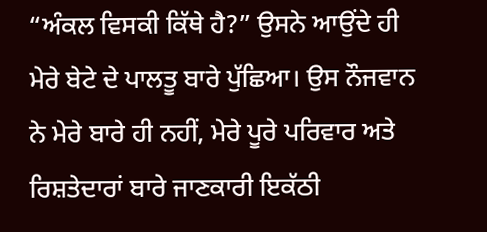“ਅੰਕਲ ਵਿਸਕੀ ਕਿੱਥੇ ਹੈ?” ਉਸਨੇ ਆਉਂਦੇ ਹੀ ਮੇਰੇ ਬੇਟੇ ਦੇ ਪਾਲਤੂ ਬਾਰੇ ਪੁੱਛਿਆ। ਉਸ ਨੌਜਵਾਨ ਨੇ ਮੇਰੇ ਬਾਰੇ ਹੀ ਨਹੀਂ, ਮੇਰੇ ਪੂਰੇ ਪਰਿਵਾਰ ਅਤੇ ਰਿਸ਼ਤੇਦਾਰਾਂ ਬਾਰੇ ਜਾਣਕਾਰੀ ਇਕੱਠੀ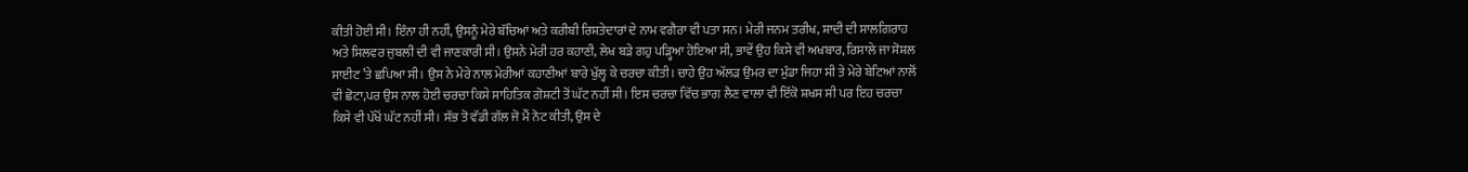ਕੀਤੀ ਹੋਈ ਸੀ। ਇੰਨਾ ਹੀ ਨਹੀਂ, ਉਸਨੂੰ ਮੇਰੇ ਬੱਚਿਆਂ ਅਤੇ ਕਰੀਬੀ ਰਿਸ਼ਤੇਦਾਰਾਂ ਦੇ ਨਾਮ ਵਗੈਰਾ ਵੀ ਪਤਾ ਸਨ। ਮੇਰੀ ਜਨਮ ਤਰੀਖ, ਸ਼ਾਦੀ ਦੀ ਸਾਲਗਿਰਾਹ ਅਤੇ ਸਿਲਵਰ ਜੁਬਲੀ ਦੀ ਵੀ ਜਾਣਕਾਰੀ ਸੀ। ਉਸਨੇ ਮੇਰੀ ਹਰ ਕਹਾਣੀ, ਲੇਖ ਬੜੇ ਗਹੁ ਪੜ੍ਹਿਆ ਹੋਇਆ ਸੀ, ਭਾਵੇਂ ਉਹ ਕਿਸੇ ਵੀ ਅਖਬਾਰ, ਰਿਸਾਲੇ ਜਾ ਸੋਸ਼ਲ ਸਾਈਟ ’ਤੇ ਛਪਿਆ ਸੀ। ਉਸ ਨੇ ਮੇਰੇ ਨਾਲ ਮੇਰੀਆਂ ਕਹਾਣੀਆਂ ਬਾਰੇ ਖੁੱਲ੍ਹ ਕੇ ਚਰਚਾ ਕੀਤੀ। ਚਾਹੇ ਉਹ ਅੱਲੜ ਉਮਰ ਦਾ ਮੁੰਡਾ ਜਿਹਾ ਸੀ ਤੇ ਮੇਰੇ ਬੇਟਿਆਂ ਨਾਲੋਂ ਵੀ ਛੋਟਾ,ਪਰ ਉਸ ਨਾਲ ਹੋਈ ਚਰਚਾ ਕਿਸੇ ਸਾਹਿਤਿਕ ਗੋਸ਼ਟੀ ਤੋਂ ਘੱਟ ਨਹੀਂ ਸੀ। ਇਸ ਚਰਚਾ ਵਿੱਚ ਭਾਗ ਲੈਣ ਵਾਲਾ ਵੀ ਇੱਕੋ ਸ਼ਖਸ ਸੀ ਪਰ ਇਹ ਚਰਚਾ ਕਿਸੇ ਵੀ ਪੱਖੋਂ ਘੱਟ ਨਹੀਂ ਸੀ। ਸੱਭ ਤੋ ਵੱਡੀ ਗੱਲ ਜੋ ਮੈਂ ਨੋਟ ਕੀਤੀ, ਉਸ ਦੇ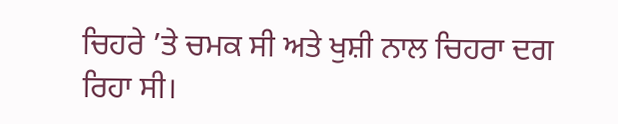ਚਿਹਰੇ ’ਤੇ ਚਮਕ ਸੀ ਅਤੇ ਖੁਸ਼ੀ ਨਾਲ ਚਿਹਰਾ ਦਗ ਰਿਹਾ ਸੀ।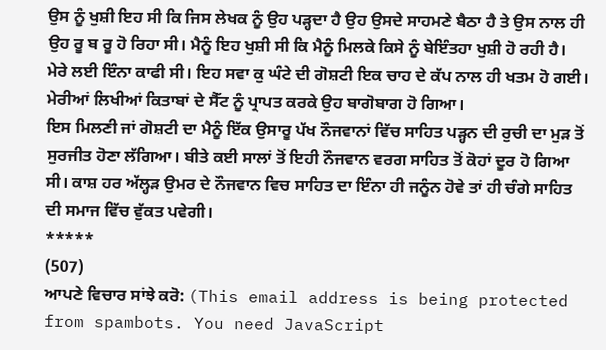ਉਸ ਨੂੰ ਖੁਸ਼ੀ ਇਹ ਸੀ ਕਿ ਜਿਸ ਲੇਖਕ ਨੂੰ ਉਹ ਪੜ੍ਹਦਾ ਹੈ ਉਹ ਉਸਦੇ ਸਾਹਮਣੇ ਬੈਠਾ ਹੈ ਤੇ ਉਸ ਨਾਲ ਹੀ ਉਹ ਰੂ ਬ ਰੂ ਹੋ ਰਿਹਾ ਸੀ। ਮੈਨੂੰ ਇਹ ਖੁਸ਼ੀ ਸੀ ਕਿ ਮੈਨੂੰ ਮਿਲਕੇ ਕਿਸੇ ਨੂੰ ਬੇਇੰਤਹਾ ਖੁਸ਼ੀ ਹੋ ਰਹੀ ਹੈ। ਮੇਰੇ ਲਈ ਇੰਨਾ ਕਾਫੀ ਸੀ। ਇਹ ਸਵਾ ਕੁ ਘੰਟੇ ਦੀ ਗੋਸ਼ਟੀ ਇਕ ਚਾਹ ਦੇ ਕੱਪ ਨਾਲ ਹੀ ਖਤਮ ਹੋ ਗਈ। ਮੇਰੀਆਂ ਲਿਖੀਆਂ ਕਿਤਾਬਾਂ ਦੇ ਸੈੱਟ ਨੂੰ ਪ੍ਰਾਪਤ ਕਰਕੇ ਉਹ ਬਾਗੋਬਾਗ ਹੋ ਗਿਆ।
ਇਸ ਮਿਲਣੀ ਜਾਂ ਗੋਸ਼ਟੀ ਦਾ ਮੈਨੂੰ ਇੱਕ ਉਸਾਰੂ ਪੱਖ ਨੌਜਵਾਨਾਂ ਵਿੱਚ ਸਾਹਿਤ ਪੜ੍ਹਨ ਦੀ ਰੁਚੀ ਦਾ ਮੁੜ ਤੋਂ ਸੁਰਜੀਤ ਹੋਣਾ ਲੱਗਿਆ। ਬੀਤੇ ਕਈ ਸਾਲਾਂ ਤੋਂ ਇਹੀ ਨੌਜਵਾਨ ਵਰਗ ਸਾਹਿਤ ਤੋਂ ਕੋਹਾਂ ਦੂਰ ਹੋ ਗਿਆ ਸੀ। ਕਾਸ਼ ਹਰ ਅੱਲ੍ਹੜ ਉਮਰ ਦੇ ਨੌਜਵਾਨ ਵਿਚ ਸਾਹਿਤ ਦਾ ਇੰਨਾ ਹੀ ਜਨੂੰਨ ਹੋਵੇ ਤਾਂ ਹੀ ਚੰਗੇ ਸਾਹਿਤ ਦੀ ਸਮਾਜ ਵਿੱਚ ਵੁੱਕਤ ਪਵੇਗੀ।
*****
(507)
ਆਪਣੇ ਵਿਚਾਰ ਸਾਂਝੇ ਕਰੋ: (This email address is being protected from spambots. You need JavaScript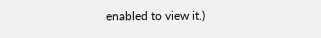enabled to view it.)